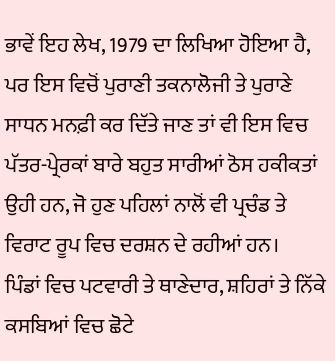ਭਾਵੇਂ ਇਹ ਲੇਖ, 1979 ਦਾ ਲਿਖਿਆ ਹੋਇਆ ਹੈ, ਪਰ ਇਸ ਵਿਚੋਂ ਪੁਰਾਣੀ ਤਕਨਾਲੋਜੀ ਤੇ ਪੁਰਾਣੇ ਸਾਧਨ ਮਨਫ਼ੀ ਕਰ ਦਿੱਤੇ ਜਾਣ ਤਾਂ ਵੀ ਇਸ ਵਿਚ ਪੱਤਰ-ਪ੍ਰੇਰਕਾਂ ਬਾਰੇ ਬਹੁਤ ਸਾਰੀਆਂ ਠੋਸ ਹਕੀਕਤਾਂ ਉਹੀ ਹਨ, ਜੋ ਹੁਣ ਪਹਿਲਾਂ ਨਾਲੋਂ ਵੀ ਪ੍ਰਚੰਡ ਤੇ ਵਿਰਾਟ ਰੂਪ ਵਿਚ ਦਰਸ਼ਨ ਦੇ ਰਹੀਆਂ ਹਨ।
ਪਿੰਡਾਂ ਵਿਚ ਪਟਵਾਰੀ ਤੇ ਥਾਣੇਦਾਰ, ਸ਼ਹਿਰਾਂ ਤੇ ਨਿੱਕੇ ਕਸਬਿਆਂ ਵਿਚ ਛੋਟੇ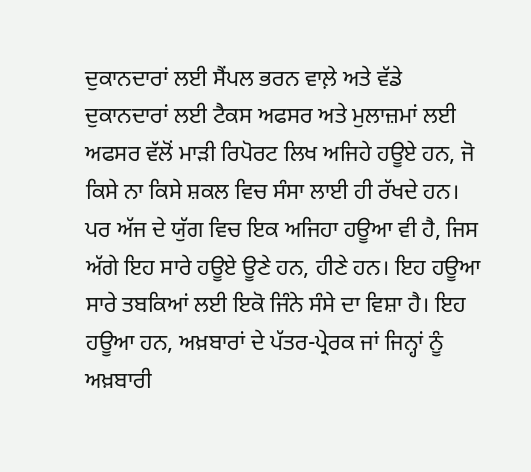ਦੁਕਾਨਦਾਰਾਂ ਲਈ ਸੈਂਪਲ ਭਰਨ ਵਾਲ਼ੇ ਅਤੇ ਵੱਡੇ ਦੁਕਾਨਦਾਰਾਂ ਲਈ ਟੈਕਸ ਅਫਸਰ ਅਤੇ ਮੁਲਾਜ਼ਮਾਂ ਲਈ ਅਫਸਰ ਵੱਲੋਂ ਮਾੜੀ ਰਿਪੋਰਟ ਲਿਖ ਅਜਿਹੇ ਹਊਏ ਹਨ, ਜੋ ਕਿਸੇ ਨਾ ਕਿਸੇ ਸ਼ਕਲ ਵਿਚ ਸੰਸਾ ਲਾਈ ਹੀ ਰੱਖਦੇ ਹਨ। ਪਰ ਅੱਜ ਦੇ ਯੁੱਗ ਵਿਚ ਇਕ ਅਜਿਹਾ ਹਊਆ ਵੀ ਹੈ, ਜਿਸ ਅੱਗੇ ਇਹ ਸਾਰੇ ਹਊਏ ਊਣੇ ਹਨ, ਹੀਣੇ ਹਨ। ਇਹ ਹਊਆ ਸਾਰੇ ਤਬਕਿਆਂ ਲਈ ਇਕੋ ਜਿੰਨੇ ਸੰਸੇ ਦਾ ਵਿਸ਼ਾ ਹੈ। ਇਹ ਹਊਆ ਹਨ, ਅਖ਼ਬਾਰਾਂ ਦੇ ਪੱਤਰ-ਪ੍ਰੇਰਕ ਜਾਂ ਜਿਨ੍ਹਾਂ ਨੂੰ ਅਖ਼ਬਾਰੀ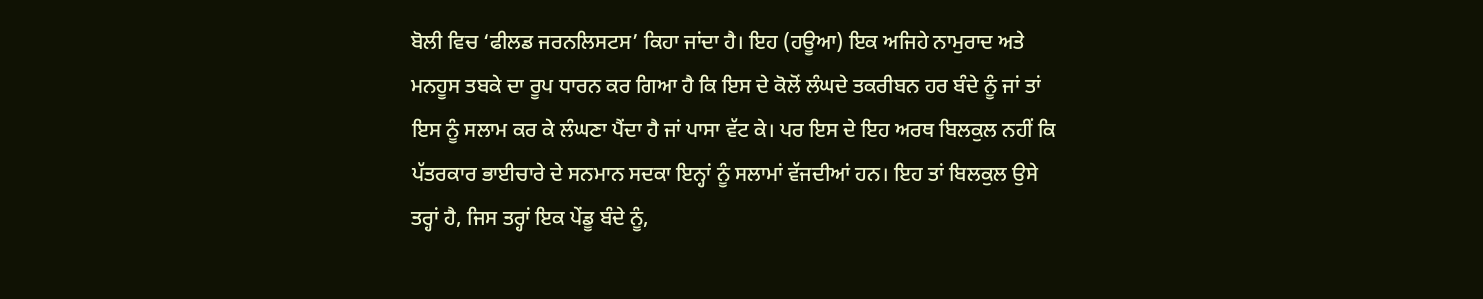ਬੋਲੀ ਵਿਚ ‘ਫੀਲਡ ਜਰਨਲਿਸਟਸ’ ਕਿਹਾ ਜਾਂਦਾ ਹੈ। ਇਹ (ਹਊਆ) ਇਕ ਅਜਿਹੇ ਨਾਮੁਰਾਦ ਅਤੇ ਮਨਹੂਸ ਤਬਕੇ ਦਾ ਰੂਪ ਧਾਰਨ ਕਰ ਗਿਆ ਹੈ ਕਿ ਇਸ ਦੇ ਕੋਲੋਂ ਲੰਘਦੇ ਤਕਰੀਬਨ ਹਰ ਬੰਦੇ ਨੂੰ ਜਾਂ ਤਾਂ ਇਸ ਨੂੰ ਸਲਾਮ ਕਰ ਕੇ ਲੰਘਣਾ ਪੈਂਦਾ ਹੈ ਜਾਂ ਪਾਸਾ ਵੱਟ ਕੇ। ਪਰ ਇਸ ਦੇ ਇਹ ਅਰਥ ਬਿਲਕੁਲ ਨਹੀਂ ਕਿ ਪੱਤਰਕਾਰ ਭਾਈਚਾਰੇ ਦੇ ਸਨਮਾਨ ਸਦਕਾ ਇਨ੍ਹਾਂ ਨੂੰ ਸਲਾਮਾਂ ਵੱਜਦੀਆਂ ਹਨ। ਇਹ ਤਾਂ ਬਿਲਕੁਲ ਉਸੇ ਤਰ੍ਹਾਂ ਹੈ, ਜਿਸ ਤਰ੍ਹਾਂ ਇਕ ਪੇਂਡੂ ਬੰਦੇ ਨੂੰ,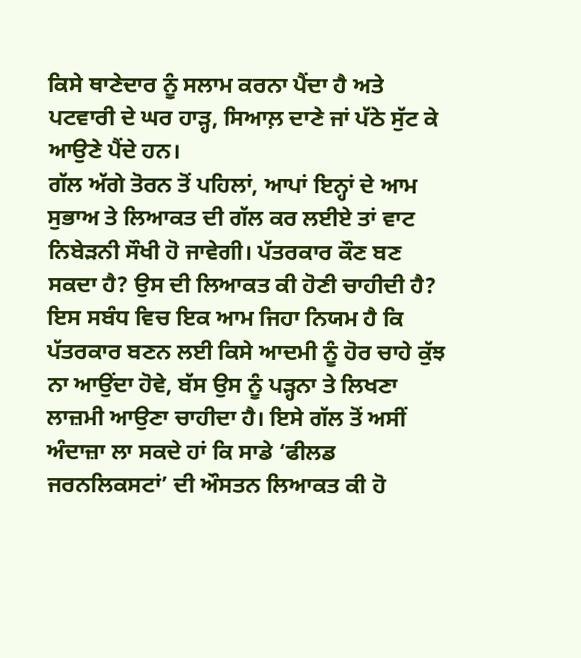ਕਿਸੇ ਥਾਣੇਦਾਰ ਨੂੰ ਸਲਾਮ ਕਰਨਾ ਪੈਂਦਾ ਹੈ ਅਤੇ ਪਟਵਾਰੀ ਦੇ ਘਰ ਹਾੜ੍ਹ, ਸਿਆਲ਼ ਦਾਣੇ ਜਾਂ ਪੱਠੇ ਸੁੱਟ ਕੇ ਆਉਣੇ ਪੈਂਦੇ ਹਨ।
ਗੱਲ ਅੱਗੇ ਤੋਰਨ ਤੋਂ ਪਹਿਲਾਂ, ਆਪਾਂ ਇਨ੍ਹਾਂ ਦੇ ਆਮ ਸੁਭਾਅ ਤੇ ਲਿਆਕਤ ਦੀ ਗੱਲ ਕਰ ਲਈਏ ਤਾਂ ਵਾਟ ਨਿਬੇੜਨੀ ਸੌਖੀ ਹੋ ਜਾਵੇਗੀ। ਪੱਤਰਕਾਰ ਕੌਣ ਬਣ ਸਕਦਾ ਹੈ? ਉਸ ਦੀ ਲਿਆਕਤ ਕੀ ਹੋਣੀ ਚਾਹੀਦੀ ਹੈ? ਇਸ ਸਬੰਧ ਵਿਚ ਇਕ ਆਮ ਜਿਹਾ ਨਿਯਮ ਹੈ ਕਿ ਪੱਤਰਕਾਰ ਬਣਨ ਲਈ ਕਿਸੇ ਆਦਮੀ ਨੂੰ ਹੋਰ ਚਾਹੇ ਕੁੱਝ ਨਾ ਆਉਂਦਾ ਹੋਵੇ, ਬੱਸ ਉਸ ਨੂੰ ਪੜ੍ਹਨਾ ਤੇ ਲਿਖਣਾ ਲਾਜ਼ਮੀ ਆਉਣਾ ਚਾਹੀਦਾ ਹੈ। ਇਸੇ ਗੱਲ ਤੋਂ ਅਸੀਂ ਅੰਦਾਜ਼ਾ ਲਾ ਸਕਦੇ ਹਾਂ ਕਿ ਸਾਡੇ ‘ਫੀਲਡ ਜਰਨਲਿਕਸਟਾਂ’ ਦੀ ਔਸਤਨ ਲਿਆਕਤ ਕੀ ਹੋ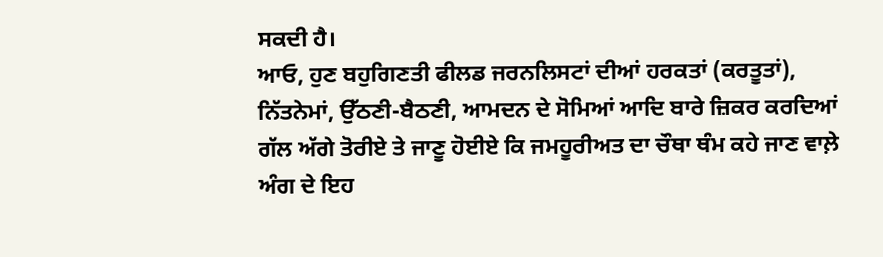ਸਕਦੀ ਹੈ।
ਆਓ, ਹੁਣ ਬਹੁਗਿਣਤੀ ਫੀਲਡ ਜਰਨਲਿਸਟਾਂ ਦੀਆਂ ਹਰਕਤਾਂ (ਕਰਤੂਤਾਂ), ਨਿੱਤਨੇਮਾਂ, ਉੱਠਣੀ-ਬੈਠਣੀ, ਆਮਦਨ ਦੇ ਸੋਮਿਆਂ ਆਦਿ ਬਾਰੇ ਜ਼ਿਕਰ ਕਰਦਿਆਂ ਗੱਲ ਅੱਗੇ ਤੋਰੀਏ ਤੇ ਜਾਣੂ ਹੋਈਏ ਕਿ ਜਮਹੂਰੀਅਤ ਦਾ ਚੌਥਾ ਥੰਮ ਕਹੇ ਜਾਣ ਵਾਲ਼ੇ ਅੰਗ ਦੇ ਇਹ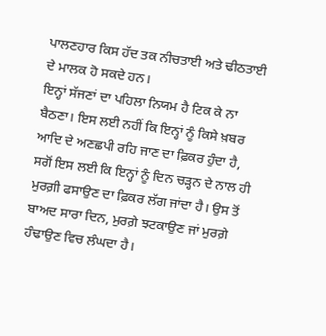ਪਾਲਣਹਾਰ ਕਿਸ ਹੱਦ ਤਕ ਨੀਚਤਾਈ ਅਤੇ ਢੀਠਤਾਈ ਦੇ ਮਾਲਕ ਹੋ ਸਕਦੇ ਹਨ।
ਇਨ੍ਹਾਂ ਸੱਜਣਾਂ ਦਾ ਪਹਿਲਾ ਨਿਯਮ ਹੈ ਟਿਕ ਕੇ ਨਾ ਬੈਠਣਾ। ਇਸ ਲਈ ਨਹੀਂ ਕਿ ਇਨ੍ਹਾਂ ਨੂੰ ਕਿਸੇ ਖ਼ਬਰ ਆਦਿ ਦੇ ਅਣਛਪੀ ਰਹਿ ਜਾਣ ਦਾ ਫ਼ਿਕਰ ਹੁੰਦਾ ਹੈ, ਸਗੋਂ ਇਸ ਲਈ ਕਿ ਇਨ੍ਹਾਂ ਨੂੰ ਦਿਨ ਚੜ੍ਹਨ ਦੇ ਨਾਲ ਹੀ ਮੁਰਗ਼ੀ ਫਸਾਉਣ ਦਾ ਫ਼ਿਕਰ ਲੱਗ ਜਾਂਦਾ ਹੈ। ਉਸ ਤੋਂ ਬਾਅਦ ਸਾਰਾ ਦਿਨ, ਮੁਰਗ਼ੇ ਝਟਕਾਉਣ ਜਾਂ ਮੁਰਗ਼ੇ ਹੰਢਾਉਣ ਵਿਚ ਲੰਘਦਾ ਹੈ।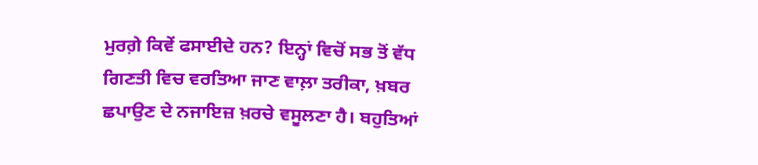ਮੁਰਗ਼ੇ ਕਿਵੇਂ ਫਸਾਈਦੇ ਹਨ? ਇਨ੍ਹਾਂ ਵਿਚੋਂ ਸਭ ਤੋਂ ਵੱਧ ਗਿਣਤੀ ਵਿਚ ਵਰਤਿਆ ਜਾਣ ਵਾਲ਼ਾ ਤਰੀਕਾ, ਖ਼ਬਰ ਛਪਾਉਣ ਦੇ ਨਜਾਇਜ਼ ਖ਼ਰਚੇ ਵਸੂਲਣਾ ਹੈ। ਬਹੁਤਿਆਂ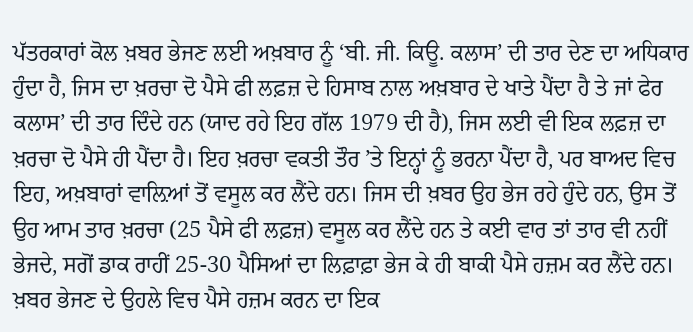ਪੱਤਰਕਾਰਾਂ ਕੋਲ ਖ਼ਬਰ ਭੇਜਣ ਲਈ ਅਖ਼ਬਾਰ ਨੂੰ ‘ਬੀ. ਜੀ. ਕਿਊ. ਕਲਾਸ’ ਦੀ ਤਾਰ ਦੇਣ ਦਾ ਅਧਿਕਾਰ ਹੁੰਦਾ ਹੈ, ਜਿਸ ਦਾ ਖ਼ਰਚਾ ਦੋ ਪੈਸੇ ਫੀ ਲਫ਼ਜ਼ ਦੇ ਹਿਸਾਬ ਨਾਲ ਅਖ਼ਬਾਰ ਦੇ ਖਾਤੇ ਪੈਂਦਾ ਹੈ ਤੇ ਜਾਂ ਫੇਰ ਕਲਾਸ’ ਦੀ ਤਾਰ ਦਿੰਦੇ ਹਨ (ਯਾਦ ਰਹੇ ਇਹ ਗੱਲ 1979 ਦੀ ਹੈ), ਜਿਸ ਲਈ ਵੀ ਇਕ ਲਫ਼ਜ਼ ਦਾ ਖ਼ਰਚਾ ਦੋ ਪੈਸੇ ਹੀ ਪੈਂਦਾ ਹੈ। ਇਹ ਖ਼ਰਚਾ ਵਕਤੀ ਤੌਰ ’ਤੇ ਇਨ੍ਹਾਂ ਨੂੰ ਭਰਨਾ ਪੈਂਦਾ ਹੈ, ਪਰ ਬਾਅਦ ਵਿਚ ਇਹ, ਅਖ਼ਬਾਰਾਂ ਵਾਲ਼ਿਆਂ ਤੋਂ ਵਸੂਲ ਕਰ ਲੈਂਦੇ ਹਨ। ਜਿਸ ਦੀ ਖ਼ਬਰ ਉਹ ਭੇਜ ਰਹੇ ਹੁੰਦੇ ਹਨ, ਉਸ ਤੋਂ ਉਹ ਆਮ ਤਾਰ ਖ਼ਰਚਾ (25 ਪੈਸੇ ਫੀ ਲਫ਼ਜ਼) ਵਸੂਲ ਕਰ ਲੈਂਦੇ ਹਨ ਤੇ ਕਈ ਵਾਰ ਤਾਂ ਤਾਰ ਵੀ ਨਹੀਂ ਭੇਜਦੇ, ਸਗੋਂ ਡਾਕ ਰਾਹੀਂ 25-30 ਪੈਸਿਆਂ ਦਾ ਲਿਫ਼ਾਫ਼ਾ ਭੇਜ ਕੇ ਹੀ ਬਾਕੀ ਪੈਸੇ ਹਜ਼ਮ ਕਰ ਲੈਂਦੇ ਹਨ।
ਖ਼ਬਰ ਭੇਜਣ ਦੇ ਉਹਲੇ ਵਿਚ ਪੈਸੇ ਹਜ਼ਮ ਕਰਨ ਦਾ ਇਕ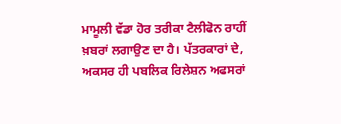ਮਾਮੂਲੀ ਵੱਡਾ ਹੋਰ ਤਰੀਕਾ ਟੈਲੀਫੋਨ ਰਾਹੀਂ ਖ਼ਬਰਾਂ ਲਗਾਉਣ ਦਾ ਹੈ। ਪੱਤਰਕਾਰਾਂ ਦੇ, ਅਕਸਰ ਹੀ ਪਬਲਿਕ ਰਿਲੇਸ਼ਨ ਅਫਸਰਾਂ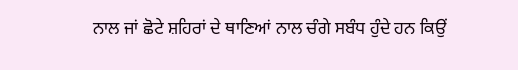ਨਾਲ ਜਾਂ ਛੋਟੇ ਸ਼ਹਿਰਾਂ ਦੇ ਥਾਣਿਆਂ ਨਾਲ ਚੰਗੇ ਸਬੰਧ ਹੁੰਦੇ ਹਨ ਕਿਉਂ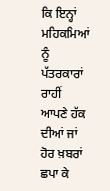ਕਿ ਇਨ੍ਹਾਂ ਮਹਿਕਮਿਆਂ ਨੂੰ ਪੱਤਰਕਾਰਾਂ ਰਾਹੀਂ ਆਪਣੇ ਹੱਕ ਦੀਆਂ ਜਾਂ ਹੋਰ ਖ਼ਬਰਾਂ ਛਪਾ ਕੇ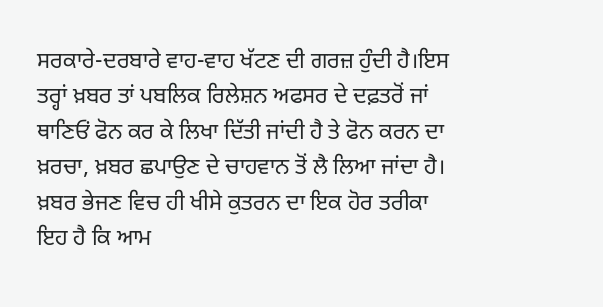ਸਰਕਾਰੇ-ਦਰਬਾਰੇ ਵਾਹ-ਵਾਹ ਖੱਟਣ ਦੀ ਗਰਜ਼ ਹੁੰਦੀ ਹੈ।ਇਸ ਤਰ੍ਹਾਂ ਖ਼ਬਰ ਤਾਂ ਪਬਲਿਕ ਰਿਲੇਸ਼ਨ ਅਫਸਰ ਦੇ ਦਫ਼ਤਰੋਂ ਜਾਂ ਥਾਣਿਓਂ ਫੋਨ ਕਰ ਕੇ ਲਿਖਾ ਦਿੱਤੀ ਜਾਂਦੀ ਹੈ ਤੇ ਫੋਨ ਕਰਨ ਦਾ ਖ਼ਰਚਾ, ਖ਼ਬਰ ਛਪਾਉਣ ਦੇ ਚਾਹਵਾਨ ਤੋਂ ਲੈ ਲਿਆ ਜਾਂਦਾ ਹੈ।
ਖ਼ਬਰ ਭੇਜਣ ਵਿਚ ਹੀ ਖੀਸੇ ਕੁਤਰਨ ਦਾ ਇਕ ਹੋਰ ਤਰੀਕਾ ਇਹ ਹੈ ਕਿ ਆਮ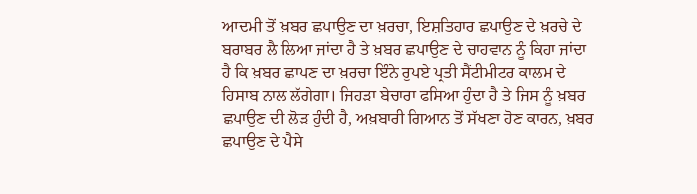ਆਦਮੀ ਤੋਂ ਖ਼ਬਰ ਛਪਾਉਣ ਦਾ ਖ਼ਰਚਾ, ਇਸ਼ਤਿਹਾਰ ਛਪਾਉਣ ਦੇ ਖ਼ਰਚੇ ਦੇ ਬਰਾਬਰ ਲੈ ਲਿਆ ਜਾਂਦਾ ਹੈ ਤੇ ਖ਼ਬਰ ਛਪਾਉਣ ਦੇ ਚਾਹਵਾਨ ਨੂੰ ਕਿਹਾ ਜਾਂਦਾ ਹੈ ਕਿ ਖ਼ਬਰ ਛਾਪਣ ਦਾ ਖ਼ਰਚਾ ਇੰਨੇ ਰੁਪਏ ਪ੍ਰਤੀ ਸੈਂਟੀਮੀਟਰ ਕਾਲਮ ਦੇ ਹਿਸਾਬ ਨਾਲ ਲੱਗੇਗਾ। ਜਿਹੜਾ ਬੇਚਾਰਾ ਫਸਿਆ ਹੁੰਦਾ ਹੈ ਤੇ ਜਿਸ ਨੂੰ ਖ਼ਬਰ ਛਪਾਉਣ ਦੀ ਲੋੜ ਹੁੰਦੀ ਹੈ, ਅਖ਼ਬਾਰੀ ਗਿਆਨ ਤੋਂ ਸੱਖਣਾ ਹੋਣ ਕਾਰਨ, ਖ਼ਬਰ ਛਪਾਉਣ ਦੇ ਪੈਸੇ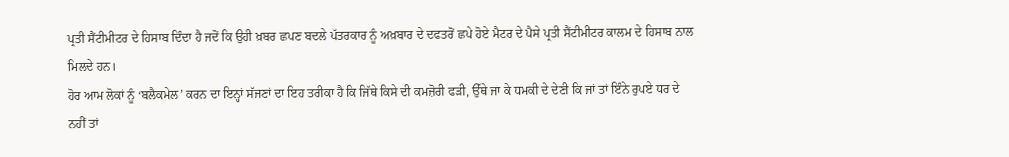ਪ੍ਰਤੀ ਸੈਂਟੀਮੀਟਰ ਦੇ ਹਿਸਾਬ ਦਿੰਦਾ ਹੈ ਜਦੋਂ ਕਿ ਉਹੀ ਖ਼ਬਰ ਛਪਣ ਬਦਲੇ ਪੱਤਰਕਾਰ ਨੂੰ ਅਖ਼ਬਾਰ ਦੇ ਦਫਤਰੋਂ ਛਪੇ ਹੋਏ ਮੈਟਰ ਦੇ ਪੈਸੇ ਪ੍ਰਤੀ ਸੈਂਟੀਮੀਟਰ ਕਾਲਮ ਦੇ ਹਿਸਾਬ ਨਾਲ ਮਿਲਦੇ ਹਨ।
ਹੋਰ ਆਮ ਲੋਕਾਂ ਨੂੰ ‘ਬਲੈਕਮੇਲ’ ਕਰਨ ਦਾ ਇਨ੍ਹਾਂ ਸੱਜਣਾਂ ਦਾ ਇਹ ਤਰੀਕਾ ਹੈ ਕਿ ਜਿੱਥੇ ਕਿਸੇ ਦੀ ਕਮਜ਼ੋਰੀ ਫੜੀ, ਉੱਥੇ ਜਾ ਕੇ ਧਮਕੀ ਦੇ ਦੇਣੀ ਕਿ ਜਾਂ ਤਾਂ ਇੰਨੇ ਰੁਪਏ ਧਰ ਦੇ ਨਹੀਂ ਤਾਂ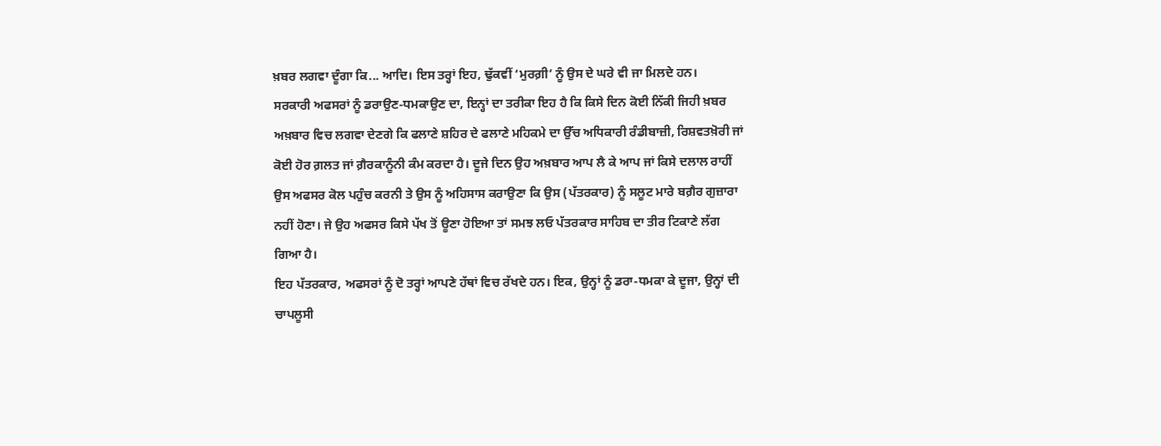ਖ਼ਬਰ ਲਗਵਾ ਦੂੰਗਾ ਕਿ... ਆਦਿ। ਇਸ ਤਰ੍ਹਾਂ ਇਹ, ਢੁੱਕਵੀਂ ‘ਮੁਰਗ਼ੀ’ ਨੂੰ ਉਸ ਦੇ ਘਰੇ ਵੀ ਜਾ ਮਿਲਦੇ ਹਨ।
ਸਰਕਾਰੀ ਅਫਸਰਾਂ ਨੂੰ ਡਰਾਉਣ-ਧਮਕਾਉਣ ਦਾ, ਇਨ੍ਹਾਂ ਦਾ ਤਰੀਕਾ ਇਹ ਹੈ ਕਿ ਕਿਸੇ ਦਿਨ ਕੋਈ ਨਿੱਕੀ ਜਿਹੀ ਖ਼ਬਰ ਅਖ਼ਬਾਰ ਵਿਚ ਲਗਵਾ ਦੇਣਗੇ ਕਿ ਫਲਾਣੇ ਸ਼ਹਿਰ ਦੇ ਫਲਾਣੇ ਮਹਿਕਮੇ ਦਾ ਉੱਚ ਅਧਿਕਾਰੀ ਰੰਡੀਬਾਜ਼ੀ, ਰਿਸ਼ਵਤਖ਼ੋਰੀ ਜਾਂ ਕੋਈ ਹੋਰ ਗ਼ਲਤ ਜਾਂ ਗ਼ੈਰਕਾਨੂੰਨੀ ਕੰਮ ਕਰਦਾ ਹੈ। ਦੂਜੇ ਦਿਨ ਉਹ ਅਖ਼ਬਾਰ ਆਪ ਲੈ ਕੇ ਆਪ ਜਾਂ ਕਿਸੇ ਦਲਾਲ ਰਾਹੀਂ ਉਸ ਅਫਸਰ ਕੋਲ ਪਹੁੰਚ ਕਰਨੀ ਤੇ ਉਸ ਨੂੰ ਅਹਿਸਾਸ ਕਰਾਉਣਾ ਕਿ ਉਸ (ਪੱਤਰਕਾਰ) ਨੂੰ ਸਲੂਟ ਮਾਰੇ ਬਗ਼ੈਰ ਗੁਜ਼ਾਰਾ ਨਹੀਂ ਹੋਣਾ। ਜੇ ਉਹ ਅਫਸਰ ਕਿਸੇ ਪੱਖ ਤੋਂ ਊਣਾ ਹੋਇਆ ਤਾਂ ਸਮਝ ਲਓ ਪੱਤਰਕਾਰ ਸਾਹਿਬ ਦਾ ਤੀਰ ਟਿਕਾਣੇ ਲੱਗ ਗਿਆ ਹੈ।
ਇਹ ਪੱਤਰਕਾਰ, ਅਫਸਰਾਂ ਨੂੰ ਦੋ ਤਰ੍ਹਾਂ ਆਪਣੇ ਹੱਥਾਂ ਵਿਚ ਰੱਖਦੇ ਹਨ। ਇਕ, ਉਨ੍ਹਾਂ ਨੂੰ ਡਰਾ-ਧਮਕਾ ਕੇ ਦੂਜਾ, ਉਨ੍ਹਾਂ ਦੀ ਚਾਪਲੂਸੀ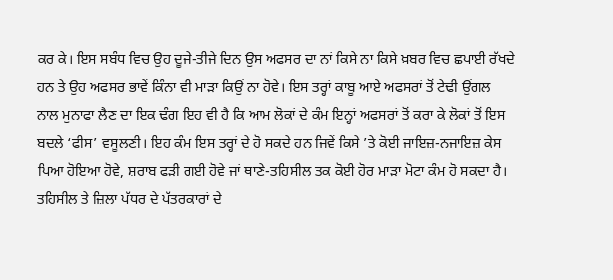ਕਰ ਕੇ। ਇਸ ਸਬੰਧ ਵਿਚ ਉਹ ਦੂਜੇ-ਤੀਜੇ ਦਿਨ ਉਸ ਅਫਸਰ ਦਾ ਨਾਂ ਕਿਸੇ ਨਾ ਕਿਸੇ ਖ਼ਬਰ ਵਿਚ ਛਪਾਈ ਰੱਖਦੇ ਹਨ ਤੇ ਉਹ ਅਫਸਰ ਭਾਵੇਂ ਕਿੰਨਾ ਵੀ ਮਾੜਾ ਕਿਉਂ ਨਾ ਹੋਵੇ। ਇਸ ਤਰ੍ਹਾਂ ਕਾਬੂ ਆਏ ਅਫਸਰਾਂ ਤੋਂ ਟੇਢੀ ਉਂਗਲ ਨਾਲ ਮੁਨਾਫਾ ਲੈਣ ਦਾ ਇਕ ਢੰਗ ਇਹ ਵੀ ਹੈ ਕਿ ਆਮ ਲੋਕਾਂ ਦੇ ਕੰਮ ਇਨ੍ਹਾਂ ਅਫਸਰਾਂ ਤੋਂ ਕਰਾ ਕੇ ਲੋਕਾਂ ਤੋਂ ਇਸ ਬਦਲੇ ‘ਫੀਸ’ ਵਸੂਲਣੀ। ਇਹ ਕੰਮ ਇਸ ਤਰ੍ਹਾਂ ਦੇ ਹੋ ਸਕਦੇ ਹਨ ਜਿਵੇਂ ਕਿਸੇ ’ਤੇ ਕੋਈ ਜਾਇਜ਼-ਨਜਾਇਜ਼ ਕੇਸ ਪਿਆ ਹੋਇਆ ਹੋਵੇ, ਸ਼ਰਾਬ ਫੜੀ ਗਈ ਹੋਵੇ ਜਾਂ ਥਾਣੇ-ਤਹਿਸੀਲ ਤਕ ਕੋਈ ਹੋਰ ਮਾੜਾ ਮੋਟਾ ਕੰਮ ਹੋ ਸਕਦਾ ਹੈ। ਤਹਿਸੀਲ ਤੇ ਜ਼ਿਲਾ ਪੱਧਰ ਦੇ ਪੱਤਰਕਾਰਾਂ ਦੇ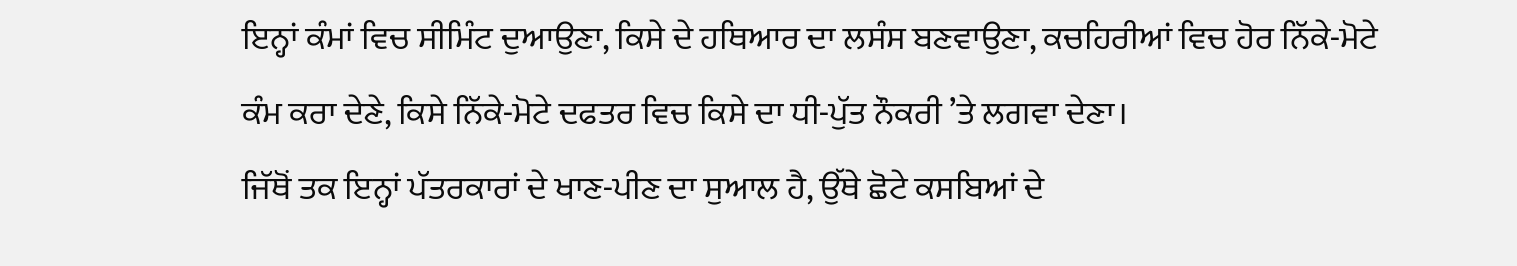ਇਨ੍ਹਾਂ ਕੰਮਾਂ ਵਿਚ ਸੀਮਿੰਟ ਦੁਆਉਣਾ, ਕਿਸੇ ਦੇ ਹਥਿਆਰ ਦਾ ਲਸੰਸ ਬਣਵਾਉਣਾ, ਕਚਹਿਰੀਆਂ ਵਿਚ ਹੋਰ ਨਿੱਕੇ-ਮੋਟੇ ਕੰਮ ਕਰਾ ਦੇਣੇ, ਕਿਸੇ ਨਿੱਕੇ-ਮੋਟੇ ਦਫਤਰ ਵਿਚ ਕਿਸੇ ਦਾ ਧੀ-ਪੁੱਤ ਨੌਕਰੀ ’ਤੇ ਲਗਵਾ ਦੇਣਾ।
ਜਿੱਥੋਂ ਤਕ ਇਨ੍ਹਾਂ ਪੱਤਰਕਾਰਾਂ ਦੇ ਖਾਣ-ਪੀਣ ਦਾ ਸੁਆਲ ਹੈ, ਉੱਥੇ ਛੋਟੇ ਕਸਬਿਆਂ ਦੇ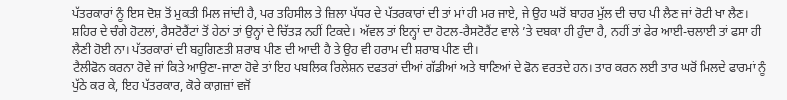ਪੱਤਰਕਾਰਾਂ ਨੂੰ ਇਸ ਦੋਸ਼ ਤੋਂ ਮੁਕਤੀ ਮਿਲ ਜਾਂਦੀ ਹੈ, ਪਰ ਤਹਿਸੀਲ ਤੇ ਜ਼ਿਲਾ ਪੱਧਰ ਦੇ ਪੱਤਰਕਾਰਾਂ ਦੀ ਤਾਂ ਮਾਂ ਹੀ ਮਰ ਜਾਏ, ਜੇ ਉਹ ਘਰੋਂ ਬਾਹਰ ਮੁੱਲ ਦੀ ਚਾਹ ਪੀ ਲੈਣ ਜਾਂ ਰੋਟੀ ਖਾ ਲੈਣ। ਸ਼ਹਿਰ ਦੇ ਚੰਗੇ ਹੋਟਲਾਂ, ਰੈਸਟੋਰੈਂਟਾਂ ਤੋਂ ਹੇਠਾਂ ਤਾਂ ਉਨ੍ਹਾਂ ਦੇ ਚਿੱਤੜ ਨਹੀਂ ਟਿਕਦੇ। ਅੱਵਲ ਤਾਂ ਇਨ੍ਹਾਂ ਦਾ ਹੋਟਲ-ਰੈਸਟੋਰੈਂਟ ਵਾਲੇ ’ਤੇ ਦਬਕਾ ਹੀ ਹੁੰਦਾ ਹੈ, ਨਹੀਂ ਤਾਂ ਫੇਰ ਆਈ-ਚਲਾਈ ਤਾਂ ਫਸਾ ਹੀ ਲੈਣੀ ਹੋਈ ਨਾ। ਪੱਤਰਕਾਰਾਂ ਦੀ ਬਹੁਗਿਣਤੀ ਸ਼ਰਾਬ ਪੀਣ ਦੀ ਆਦੀ ਹੈ ਤੇ ਉਹ ਵੀ ਹਰਾਮ ਦੀ ਸ਼ਰਾਬ ਪੀਣ ਦੀ।
ਟੈਲੀਫੋਨ ਕਰਨਾ ਹੋਵੇ ਜਾਂ ਕਿਤੇ ਆਉਣਾ-ਜਾਣਾ ਹੋਵੇ ਤਾਂ ਇਹ ਪਬਲਿਕ ਰਿਲੇਸ਼ਨ ਦਫਤਰਾਂ ਦੀਆਂ ਗੱਡੀਆਂ ਅਤੇ ਥਾਣਿਆਂ ਦੇ ਫੋਨ ਵਰਤਦੇ ਹਨ। ਤਾਰ ਕਰਨ ਲਈ ਤਾਰ ਘਰੋਂ ਮਿਲਦੇ ਫਾਰਮਾਂ ਨੂੰ ਪੁੱਠੇ ਕਰ ਕੇ, ਇਹ ਪੱਤਰਕਾਰ, ਕੋਰੇ ਕਾਗ਼ਜ਼ਾਂ ਵਜੋਂ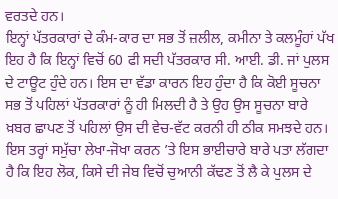ਵਰਤਦੇ ਹਨ।
ਇਨ੍ਹਾਂ ਪੱਤਰਕਾਰਾਂ ਦੇ ਕੰਮ-ਕਾਰ ਦਾ ਸਭ ਤੋਂ ਜ਼ਲੀਲ, ਕਮੀਨਾ ਤੇ ਕਲਮੂੰਹਾਂ ਪੱਖ ਇਹ ਹੈ ਕਿ ਇਨ੍ਹਾਂ ਵਿਚੋਂ 60 ਫੀ ਸਦੀ ਪੱਤਰਕਾਰ ਸੀ. ਆਈ. ਡੀ. ਜਾਂ ਪੁਲਸ ਦੇ ਟਾਊਟ ਹੁੰਦੇ ਹਨ। ਇਸ ਦਾ ਵੱਡਾ ਕਾਰਨ ਇਹ ਹੁੰਦਾ ਹੈ ਕਿ ਕੋਈ ਸੂਚਨਾ ਸਭ ਤੋਂ ਪਹਿਲਾਂ ਪੱਤਰਕਾਰਾਂ ਨੂੰ ਹੀ ਮਿਲਦੀ ਹੈ ਤੇ ਉਹ ਉਸ ਸੂਚਨਾ ਬਾਰੇ ਖ਼ਬਰ ਛਾਪਣ ਤੋਂ ਪਹਿਲਾਂ ਉਸ ਦੀ ਵੇਚ-ਵੱਟ ਕਰਨੀ ਹੀ ਠੀਕ ਸਮਝਦੇ ਹਨ।
ਇਸ ਤਰ੍ਹਾਂ ਸਮੁੱਚਾ ਲੇਖਾ-ਜੋਖਾ ਕਰਨ ’ਤੇ ਇਸ ਭਾਈਚਾਰੇ ਬਾਰੇ ਪਤਾ ਲੱਗਦਾ ਹੈ ਕਿ ਇਹ ਲੋਕ, ਕਿਸੇ ਦੀ ਜੇਬ ਵਿਚੋਂ ਚੁਆਨੀ ਕੱਢਣ ਤੋਂ ਲੈ ਕੇ ਪੁਲਸ ਦੇ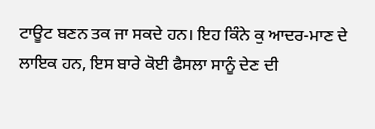ਟਾਊਟ ਬਣਨ ਤਕ ਜਾ ਸਕਦੇ ਹਨ। ਇਹ ਕਿੰਨੇ ਕੁ ਆਦਰ-ਮਾਣ ਦੇ ਲਾਇਕ ਹਨ, ਇਸ ਬਾਰੇ ਕੋਈ ਫੈਸਲਾ ਸਾਨੂੰ ਦੇਣ ਦੀ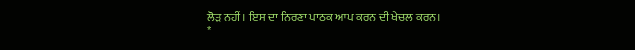ਲੋੜ ਨਹੀਂ। ਇਸ ਦਾ ਨਿਰਣਾ ਪਾਠਕ ਆਪ ਕਰਨ ਦੀ ਖੇਚਲ ਕਰਨ।
*